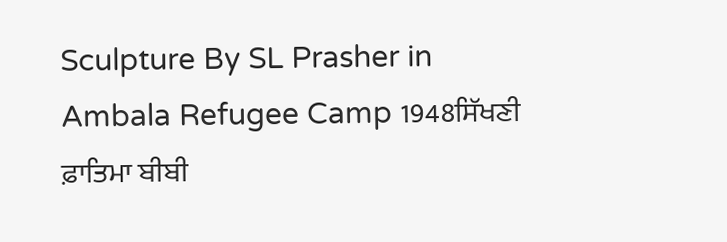Sculpture By SL Prasher in Ambala Refugee Camp 1948ਸਿੱਖਣੀ ਫ਼ਾਤਿਮਾ ਬੀਬੀ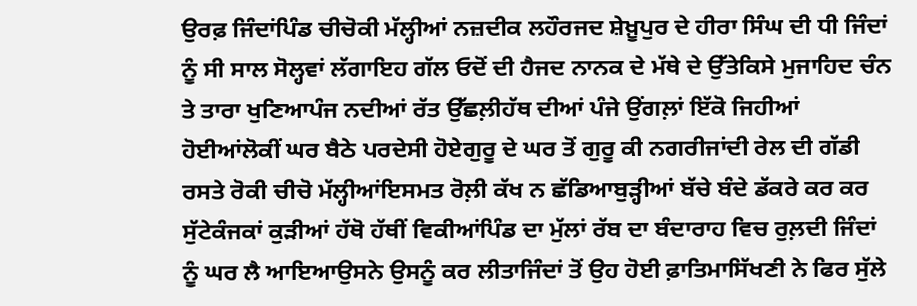ਉਰਫ਼ ਜਿੰਦਾਂਪਿੰਡ ਚੀਚੋਕੀ ਮੱਲ੍ਹੀਆਂ ਨਜ਼ਦੀਕ ਲਹੌਰਜਦ ਸ਼ੇਖ਼ੂਪੁਰ ਦੇ ਹੀਰਾ ਸਿੰਘ ਦੀ ਧੀ ਜਿੰਦਾਂ ਨੂੰ ਸੀ ਸਾਲ ਸੋਲ੍ਹਵਾਂ ਲੱਗਾਇਹ ਗੱਲ ਓਦੋਂ ਦੀ ਹੈਜਦ ਨਾਨਕ ਦੇ ਮੱਥੇ ਦੇ ਉੱਤੇਕਿਸੇ ਮੁਜਾਹਿਦ ਚੰਨ ਤੇ ਤਾਰਾ ਖੁਣਿਆਪੰਜ ਨਦੀਆਂ ਰੱਤ ਉੱਛਲ਼ੀਹੱਥ ਦੀਆਂ ਪੰਜੇ ਉਂਗਲ਼ਾਂ ਇੱਕੋ ਜਿਹੀਆਂ ਹੋਈਆਂਲੋਕੀਂ ਘਰ ਬੈਠੇ ਪਰਦੇਸੀ ਹੋਏਗੁਰੂ ਦੇ ਘਰ ਤੋਂ ਗੁਰੂ ਕੀ ਨਗਰੀਜਾਂਦੀ ਰੇਲ ਦੀ ਗੱਡੀ ਰਸਤੇ ਰੋਕੀ ਚੀਚੋ ਮੱਲ੍ਹੀਆਂਇਸਮਤ ਰੋਲ਼ੀ ਕੱਖ ਨ ਛੱਡਿਆਬੁੜ੍ਹੀਆਂ ਬੱਚੇ ਬੰਦੇ ਡੱਕਰੇ ਕਰ ਕਰ ਸੁੱਟੇਕੰਜਕਾਂ ਕੁੜੀਆਂ ਹੱਥੋ ਹੱਥੀਂ ਵਿਕੀਆਂਪਿੰਡ ਦਾ ਮੁੱਲਾਂ ਰੱਬ ਦਾ ਬੰਦਾਰਾਹ ਵਿਚ ਰੁਲ਼ਦੀ ਜਿੰਦਾਂ ਨੂੰ ਘਰ ਲੈ ਆਇਆਉਸਨੇ ਉਸਨੂੰ ਕਰ ਲੀਤਾਜਿੰਦਾਂ ਤੋਂ ਉਹ ਹੋਈ ਫ਼ਾਤਿਮਾਸਿੱਖਣੀ ਨੇ ਫਿਰ ਸੁੱਲੇ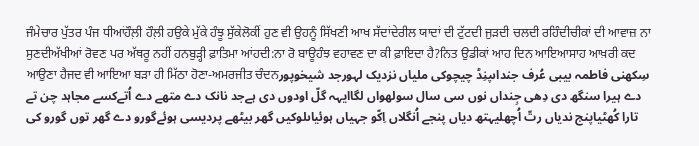ਜੰਮੇਚਾਰ ਪੁੱਤਰ ਪੰਜ ਧੀਆਂਹੌਲ਼ੀ ਹੌਲ਼ੀ ਹਉਕੇ ਮੁੱਕੇ ਹੰਝੂ ਸੁੱਕੇਲੋਕੀਂ ਹੁਣ ਵੀ ਉਹਨੂੰ ਸਿੱਖਣੀ ਆਖ ਸੱਦਾਂਦੇਰੀਲ ਯਾਦਾਂ ਦੀ ਟੁੱਟਦੀ ਜੁੜਦੀ ਚਲਦੀ ਰਹਿੰਦੀਚੀਕਾਂ ਦੀ ਆਵਾਜ਼ ਨਾ ਸੁਣਦੀਅੱਖੀਆਂ ਰੋਵਣ ਪਰ ਅੱਥਰੂ ਨਹੀਂ ਹਨਬੁੜ੍ਹੀ ਫ਼ਾਤਿਮਾ ਆਂਹਦੀ:ਨਾ ਰੋ ਬਾਊਹੰਝ ਵਹਾਵਣ ਦਾ ਕੀ ਫ਼ਾਇਦਾ ਹੈ?ਨਿਤ ਉਡੀਕਾਂ ਆਹ ਦਿਨ ਆਇਆਸਾਹ ਆਖ਼ਰੀ ਕਦ ਆਉਣਾ ਹੈਜਦ ਵੀ ਆਇਆ ਬੜਾ ਹੀ ਮਿੱਠਾ ਹੋਣਾ-ਅਮਰਜੀਤ ਚੰਦਨسِکھنی فاطمہ بیبی عُرف جنداںپنِڈ چیچوکی ملیاں نزدیک لہورجد شیخوپور دے ہیرا سنگھ دی دِھی جِنداں نوں سی سال سولھواں لگاایہہ گلّ اودوں دی ہےجد نانک دے متھے دے اُتےکسے مجاہد چن تے تارا کُھڻیاپنج ندیاں رتّ اُچھلیہتھ دیاں پنجے اُنگلاں اِکّو جہیاں ہوئیاںلوکیں گھر بیٹھے پردیسی ہوئےگورو دے گھر توں گورو کی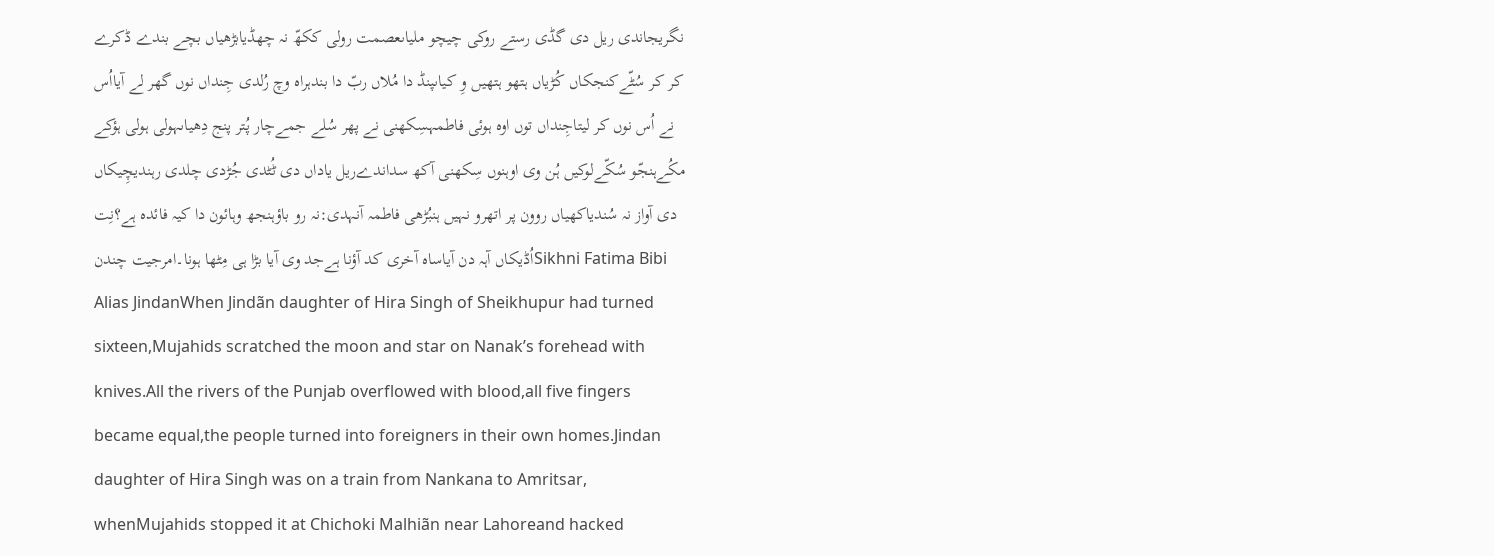نگریجاندی ریل دی گڈی رستے روکی چیچو ملیاںعصمت رولی ککھّ نہ چھڈیابڑھیاں بچے بندے ڈکرے کر کر سُٹّےکنجکاں کُڑیاں ہتھو ہتھیں وِ کیاںپنڈ دا مُلاں ربّ دا بندہراہ وچ رُلدی جِنداں نوں گھر لے آیااُس نے اُس نوں کر لیتاجِنداں توں اوہ ہوئی فاطمہسِکھنی نے پھر سُلے جمےچار پُتر پنج دِھیاںہولی ہولی ہؤکے مکُےہنجّو سُکّےلوکیں ہُن وی اوہنوں سِکھنی آکھ سداندےریل یاداں دی ٹُٹدی جُڑدی چلدی رہندیچِیکاں دی آواز نہ سُندیاکھیاں روون پر اتھرو نہیں ہنبُڑھی فاطمہ آنہدی:نہ رو باؤہنجھ وہائون دا کیہ فائدہ ہے؟نِت اُڈیکاں آہہ دن آیاساہ آخری کد آؤنا ہےجد وی آیا بڑا ہی مِٹھا ہونا۔امرجیت چندنSikhni Fatima Bibi Alias JindanWhen Jindãn daughter of Hira Singh of Sheikhupur had turned sixteen,Mujahids scratched the moon and star on Nanak’s forehead with knives.All the rivers of the Punjab overflowed with blood,all five fingers became equal,the people turned into foreigners in their own homes.Jindan daughter of Hira Singh was on a train from Nankana to Amritsar, whenMujahids stopped it at Chichoki Malhiãn near Lahoreand hacked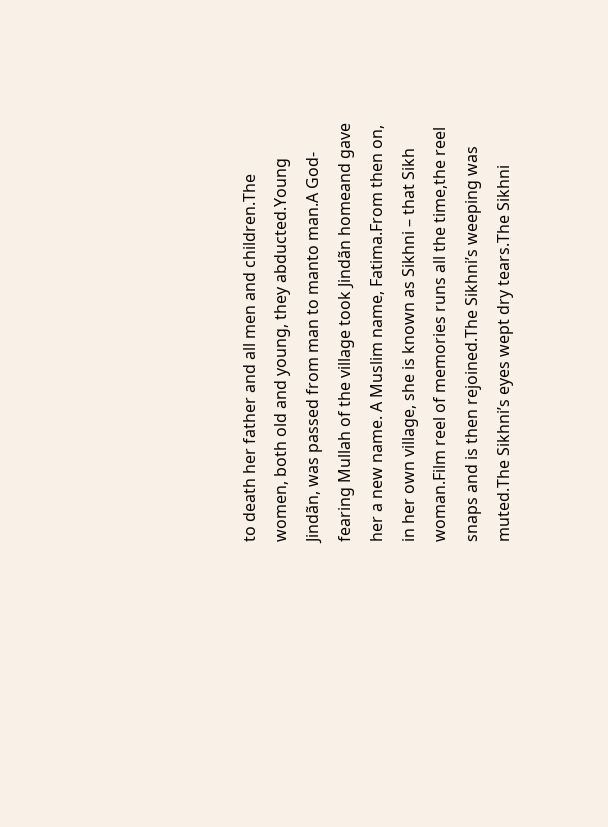to death her father and all men and children.The women, both old and young, they abducted.Young Jindãn, was passed from man to manto man.A God-fearing Mullah of the village took Jindãn homeand gave her a new name. A Muslim name, Fatima.From then on, in her own village, she is known as Sikhni – that Sikh woman.Film reel of memories runs all the time,the reel snaps and is then rejoined.The Sikhni’s weeping was muted.The Sikhni’s eyes wept dry tears.The Sikhni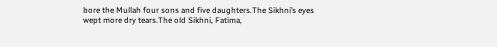bore the Mullah four sons and five daughters.The Sikhni’s eyes wept more dry tears.The old Sikhni, Fatima,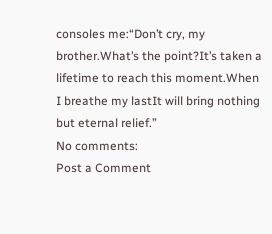consoles me:“Don’t cry, my brother.What’s the point?It’s taken a lifetime to reach this moment.When I breathe my lastIt will bring nothing but eternal relief.”
No comments:
Post a Comment